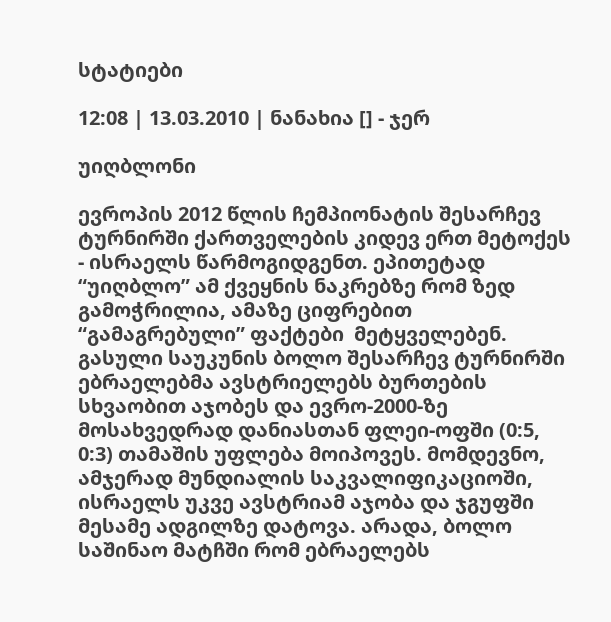სტატიები

12:08 | 13.03.2010 | ნანახია [] - ჯერ

უიღბლონი

ევროპის 2012 წლის ჩემპიონატის შესარჩევ ტურნირში ქართველების კიდევ ერთ მეტოქეს - ისრაელს წარმოგიდგენთ. ეპითეტად “უიღბლო” ამ ქვეყნის ნაკრებზე რომ ზედ გამოჭრილია, ამაზე ციფრებით “გამაგრებული” ფაქტები  მეტყველებენ. გასული საუკუნის ბოლო შესარჩევ ტურნირში ებრაელებმა ავსტრიელებს ბურთების სხვაობით აჯობეს და ევრო-2000-ზე მოსახვედრად დანიასთან ფლეი-ოფში (0:5, 0:3) თამაშის უფლება მოიპოვეს. მომდევნო, ამჯერად მუნდიალის საკვალიფიკაციოში, ისრაელს უკვე ავსტრიამ აჯობა და ჯგუფში მესამე ადგილზე დატოვა. არადა, ბოლო საშინაო მატჩში რომ ებრაელებს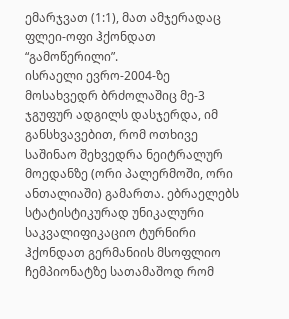ემარჯვათ (1:1), მათ ამჯერადაც ფლეი-ოფი ჰქონდათ “გამოწერილი”.
ისრაელი ევრო-2004-ზე მოსახვედრ ბრძოლაშიც მე-3 ჯგუფურ ადგილს დასჯერდა, იმ განსხვავებით, რომ ოთხივე საშინაო შეხვედრა ნეიტრალურ მოედანზე (ორი პალერმოში, ორი ანთალიაში) გამართა. ებრაელებს სტატისტიკურად უნიკალური საკვალიფიკაციო ტურნირი ჰქონდათ გერმანიის მსოფლიო ჩემპიონატზე სათამაშოდ რომ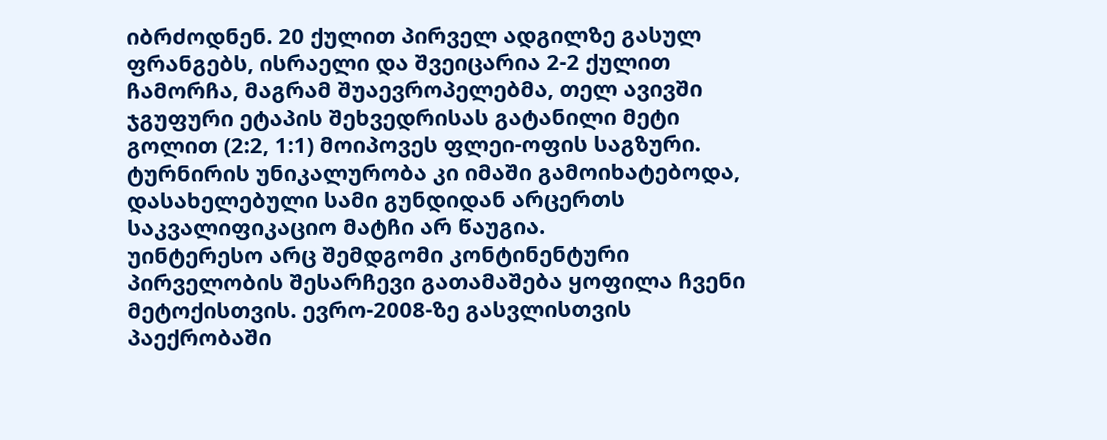იბრძოდნენ. 20 ქულით პირველ ადგილზე გასულ ფრანგებს, ისრაელი და შვეიცარია 2-2 ქულით ჩამორჩა, მაგრამ შუაევროპელებმა, თელ ავივში ჯგუფური ეტაპის შეხვედრისას გატანილი მეტი გოლით (2:2, 1:1) მოიპოვეს ფლეი-ოფის საგზური. ტურნირის უნიკალურობა კი იმაში გამოიხატებოდა, დასახელებული სამი გუნდიდან არცერთს საკვალიფიკაციო მატჩი არ წაუგია.
უინტერესო არც შემდგომი კონტინენტური პირველობის შესარჩევი გათამაშება ყოფილა ჩვენი მეტოქისთვის. ევრო-2008-ზე გასვლისთვის პაექრობაში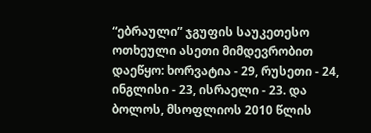“ებრაული” ჯგუფის საუკეთესო ოთხეული ასეთი მიმდევრობით დაეწყო: ხორვატია - 29, რუსეთი - 24, ინგლისი - 23, ისრაელი - 23. და ბოლოს, მსოფლიოს 2010 წლის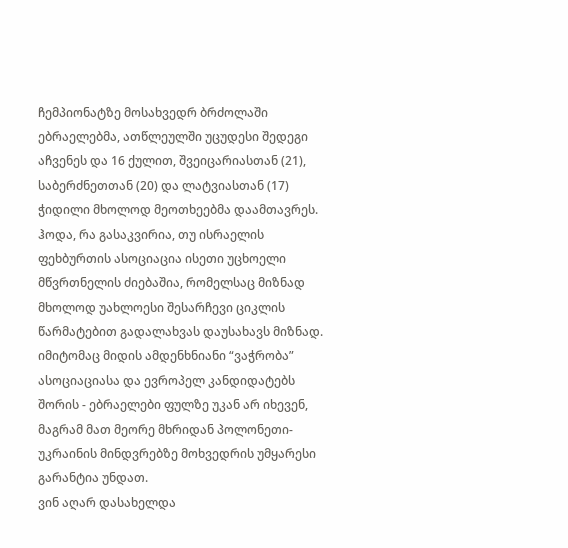ჩემპიონატზე მოსახვედრ ბრძოლაში ებრაელებმა, ათწლეულში უცუდესი შედეგი აჩვენეს და 16 ქულით, შვეიცარიასთან (21), საბერძნეთთან (20) და ლატვიასთან (17) ჭიდილი მხოლოდ მეოთხეებმა დაამთავრეს.
ჰოდა, რა გასაკვირია, თუ ისრაელის ფეხბურთის ასოციაცია ისეთი უცხოელი მწვრთნელის ძიებაშია, რომელსაც მიზნად მხოლოდ უახლოესი შესარჩევი ციკლის წარმატებით გადალახვას დაუსახავს მიზნად. იმიტომაც მიდის ამდენხნიანი “ვაჭრობა” ასოციაციასა და ევროპელ კანდიდატებს შორის - ებრაელები ფულზე უკან არ იხევენ, მაგრამ მათ მეორე მხრიდან პოლონეთი-უკრაინის მინდვრებზე მოხვედრის უმყარესი გარანტია უნდათ.
ვინ აღარ დასახელდა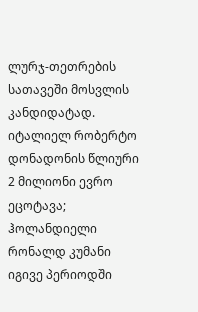ლურჯ-თეთრების სათავეში მოსვლის კანდიდატად. იტალიელ რობერტო დონადონის წლიური 2 მილიონი ევრო ეცოტავა; ჰოლანდიელი რონალდ კუმანი იგივე პერიოდში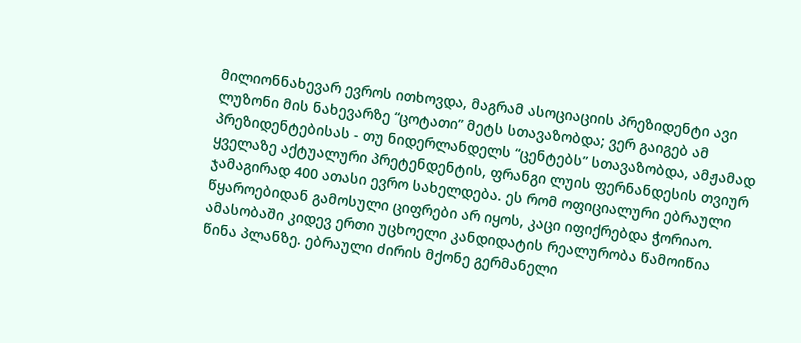მილიონნახევარ ევროს ითხოვდა, მაგრამ ასოციაციის პრეზიდენტი ავი ლუზონი მის ნახევარზე “ცოტათი” მეტს სთავაზობდა; ვერ გაიგებ ამ პრეზიდენტებისას - თუ ნიდერლანდელს “ცენტებს” სთავაზობდა, ამჟამად ყველაზე აქტუალური პრეტენდენტის, ფრანგი ლუის ფერნანდესის თვიურ ჯამაგირად 400 ათასი ევრო სახელდება. ეს რომ ოფიციალური ებრაული წყაროებიდან გამოსული ციფრები არ იყოს, კაცი იფიქრებდა ჭორიაო.
ამასობაში კიდევ ერთი უცხოელი კანდიდატის რეალურობა წამოიწია წინა პლანზე. ებრაული ძირის მქონე გერმანელი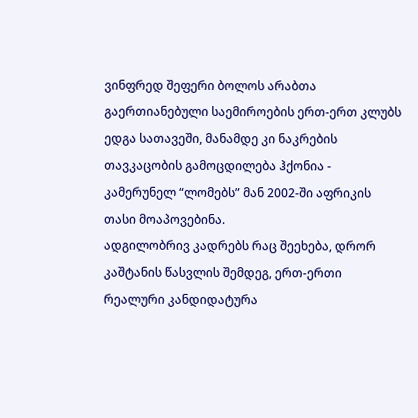ვინფრედ შეფერი ბოლოს არაბთა გაერთიანებული საემიროების ერთ-ერთ კლუბს ედგა სათავეში, მანამდე კი ნაკრების თავკაცობის გამოცდილება ჰქონია - კამერუნელ “ლომებს” მან 2002-ში აფრიკის თასი მოაპოვებინა.
ადგილობრივ კადრებს რაც შეეხება, დრორ კაშტანის წასვლის შემდეგ, ერთ-ერთი რეალური კანდიდატურა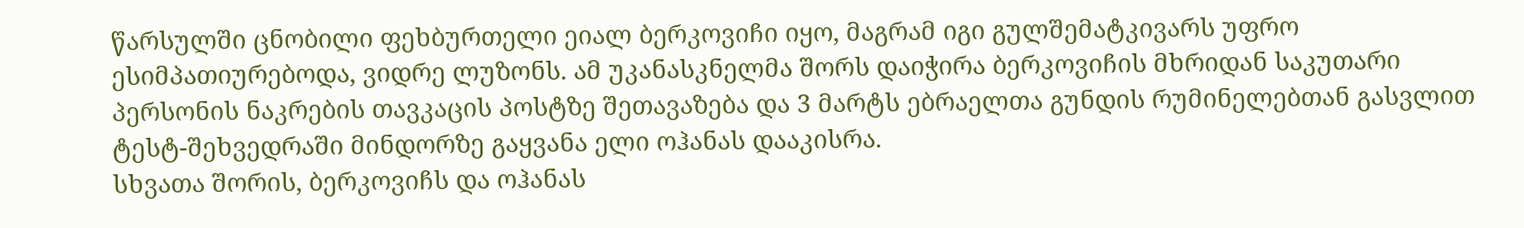წარსულში ცნობილი ფეხბურთელი ეიალ ბერკოვიჩი იყო, მაგრამ იგი გულშემატკივარს უფრო ესიმპათიურებოდა, ვიდრე ლუზონს. ამ უკანასკნელმა შორს დაიჭირა ბერკოვიჩის მხრიდან საკუთარი პერსონის ნაკრების თავკაცის პოსტზე შეთავაზება და 3 მარტს ებრაელთა გუნდის რუმინელებთან გასვლით ტესტ-შეხვედრაში მინდორზე გაყვანა ელი ოჰანას დააკისრა.
სხვათა შორის, ბერკოვიჩს და ოჰანას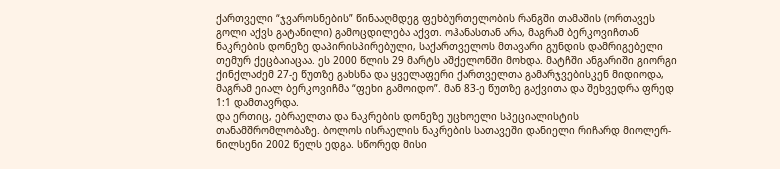ქართველი “ჯვაროსნების” წინააღმდეგ ფეხბურთელობის რანგში თამაშის (ორთავეს გოლი აქვს გატანილი) გამოცდილება აქვთ. ოჰანასთან არა, მაგრამ ბერკოვიჩთან ნაკრების დონეზე დაპირისპირებული, საქართველოს მთავარი გუნდის დამრიგებელი თემურ ქეცბაიაცაა. ეს 2000 წლის 29 მარტს აშქელონში მოხდა. მატჩში ანგარიში გიორგი ქინქლაძემ 27-ე წუთზე გახსნა და ყველაფერი ქართველთა გამარჯვებისკენ მიდიოდა, მაგრამ ეიალ ბერკოვიჩმა “ფეხი გამოიდო”. მან 83-ე წუთზე გაქვითა და შეხვედრა ფრედ 1:1 დამთავრდა.
და ერთიც, ებრაელთა და ნაკრების დონეზე უცხოელი სპეციალისტის თანამშრომლობაზე. ბოლოს ისრაელის ნაკრების სათავეში დანიელი რიჩარდ მიოლერ-ნილსენი 2002 წელს ედგა. სწორედ მისი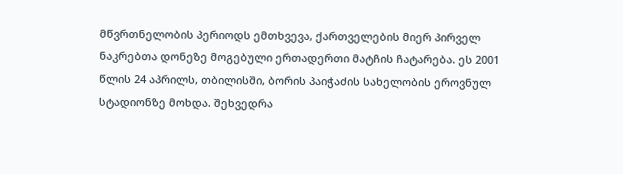მწვრთნელობის პერიოდს ემთხვევა, ქართველების მიერ პირველ ნაკრებთა დონეზე მოგებული ერთადერთი მატჩის ჩატარება. ეს 2001 წლის 24 აპრილს, თბილისში, ბორის პაიჭაძის სახელობის ეროვნულ სტადიონზე მოხდა. შეხვედრა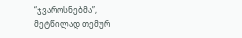“ჯვაროსნებმა”, მეტწილად თემურ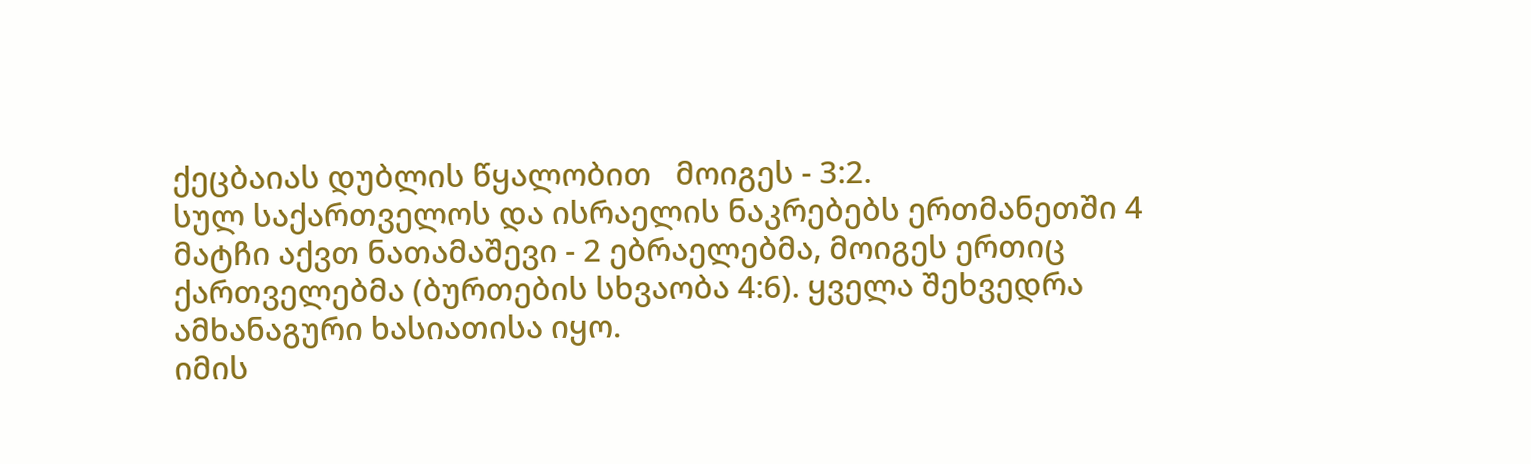ქეცბაიას დუბლის წყალობით   მოიგეს - 3:2.
სულ საქართველოს და ისრაელის ნაკრებებს ერთმანეთში 4 მატჩი აქვთ ნათამაშევი - 2 ებრაელებმა, მოიგეს ერთიც ქართველებმა (ბურთების სხვაობა 4:6). ყველა შეხვედრა ამხანაგური ხასიათისა იყო.
იმის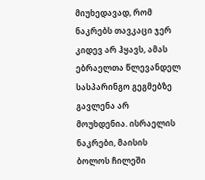მიუხედავად, რომ ნაკრებს თავკაცი ჯერ კიდევ არ ჰყავს, ამას ებრაელთა წლევანდელ სასპარინგო გეგმებზე გავლენა არ მოუხდენია. ისრაელის ნაკრები, მაისის ბოლოს ჩილეში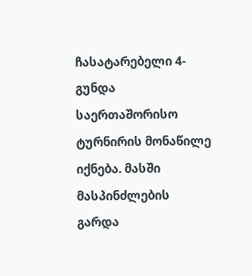ჩასატარებელი 4-გუნდა საერთაშორისო ტურნირის მონაწილე იქნება. მასში მასპინძლების გარდა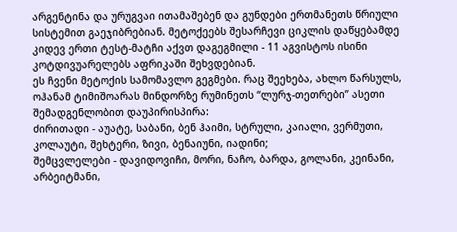არგენტინა და ურუგვაი ითამაშებენ და გუნდები ერთმანეთს წრიული სისტემით გაეჯიბრებიან. მეტოქეებს შესარჩევი ციკლის დაწყებამდე კიდევ ერთი ტესტ-მატჩი აქვთ დაგეგმილი - 11 აგვისტოს ისინი კოტდივუარელებს აფრიკაში შეხვდებიან.
ეს ჩვენი მეტოქის სამომავლო გეგმები. რაც შეეხება, ახლო წარსულს, ოჰანამ ტიმიშოარას მინდორზე რუმინეთს “ლურჯ-თეთრები” ასეთი შემადგენლობით დაუპირისპირა:
ძირითადი - აუატე, საბანი, ბენ ჰაიმი, სტრული, კაიალი, ვერმუთი, კოლაუტი, შეხტერი, ზივი, ბენაიუნი, იადინი;
შემცვლელები - დავიდოვიჩი, მორი, ნაჩო, ბარდა, გოლანი, კეინანი, არბეიტმანი,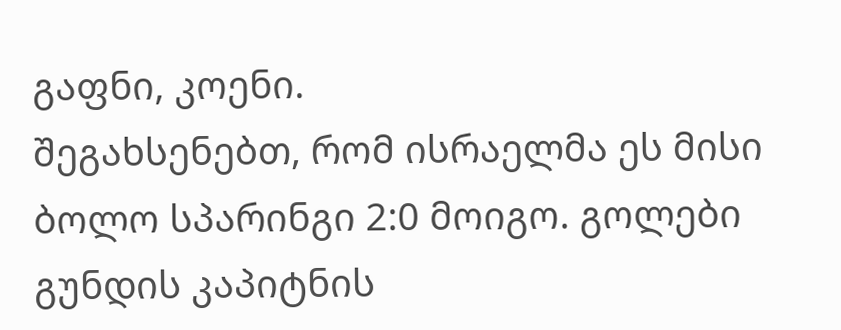გაფნი, კოენი.
შეგახსენებთ, რომ ისრაელმა ეს მისი ბოლო სპარინგი 2:0 მოიგო. გოლები გუნდის კაპიტნის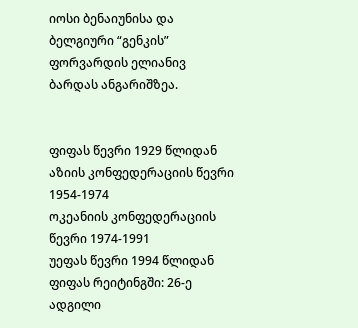იოსი ბენაიუნისა და ბელგიური “გენკის” ფორვარდის ელიანივ ბარდას ანგარიშზეა.


ფიფას წევრი 1929 წლიდან
აზიის კონფედერაციის წევრი 1954-1974
ოკეანიის კონფედერაციის წევრი 1974-1991
უეფას წევრი 1994 წლიდან
ფიფას რეიტინგში: 26-ე ადგილი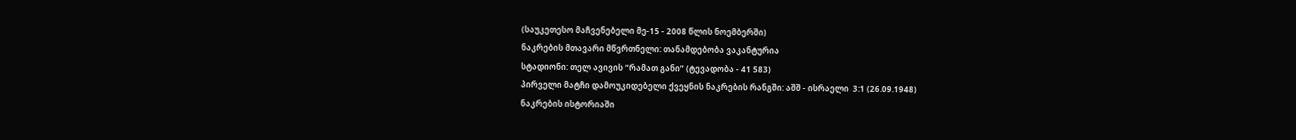(საუკეთესო მაჩვენებელი მე-15 - 2008 წლის ნოემბერში)
ნაკრების მთავარი მწვრთნელი: თანამდებობა ვაკანტურია
სტადიონი: თელ ავივის “რამათ განი” (ტევადობა - 41 583)
პირველი მატჩი დამოუკიდებელი ქვეყნის ნაკრების რანგში: აშშ - ისრაელი  3:1 (26.09.1948)
ნაკრების ისტორიაში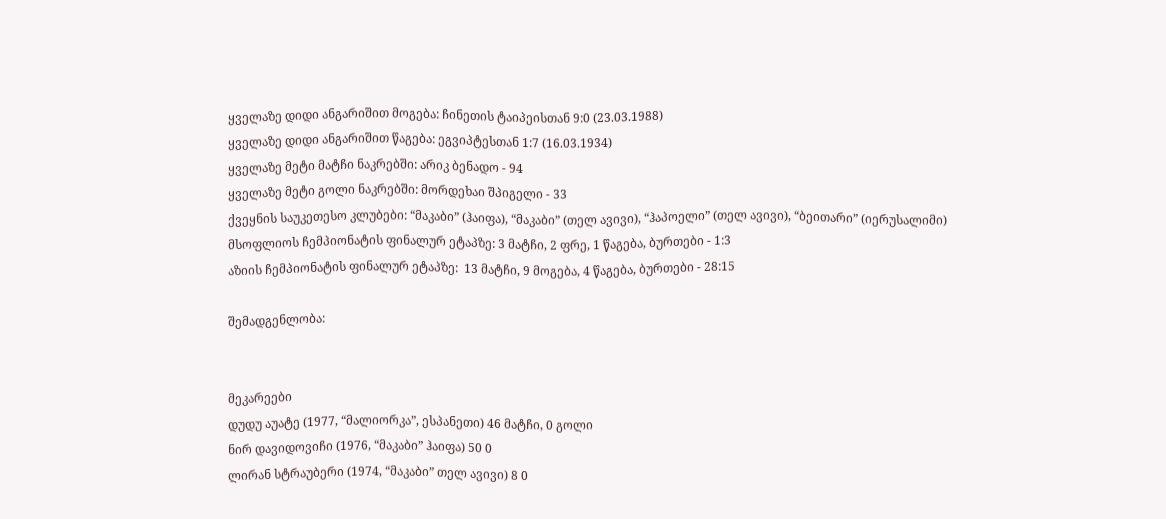ყველაზე დიდი ანგარიშით მოგება: ჩინეთის ტაიპეისთან 9:0 (23.03.1988)
ყველაზე დიდი ანგარიშით წაგება: ეგვიპტესთან 1:7 (16.03.1934)
ყველაზე მეტი მატჩი ნაკრებში: არიკ ბენადო - 94
ყველაზე მეტი გოლი ნაკრებში: მორდეხაი შპიგელი - 33
ქვეყნის საუკეთესო კლუბები: “მაკაბი” (ჰაიფა), “მაკაბი” (თელ ავივი), “ჰაპოელი” (თელ ავივი), “ბეითარი” (იერუსალიმი)
მსოფლიოს ჩემპიონატის ფინალურ ეტაპზე: 3 მატჩი, 2 ფრე, 1 წაგება, ბურთები - 1:3
აზიის ჩემპიონატის ფინალურ ეტაპზე:  13 მატჩი, 9 მოგება, 4 წაგება, ბურთები - 28:15

შემადგენლობა:


მეკარეები
დუდუ აუატე (1977, “მალიორკა”, ესპანეთი) 46 მატჩი, 0 გოლი
ნირ დავიდოვიჩი (1976, “მაკაბი” ჰაიფა) 50 0
ლირან სტრაუბერი (1974, “მაკაბი” თელ ავივი) 8 0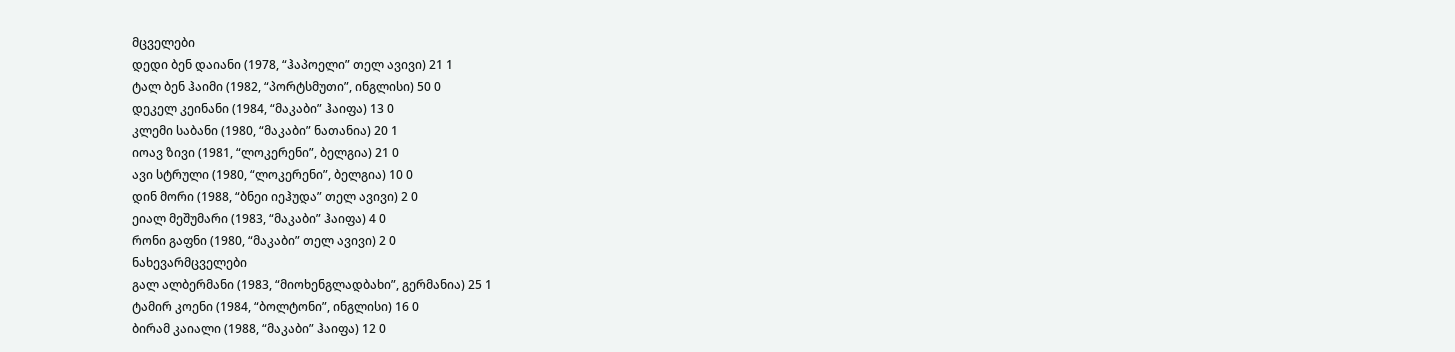მცველები
დედი ბენ დაიანი (1978, “ჰაპოელი” თელ ავივი) 21 1
ტალ ბენ ჰაიმი (1982, “პორტსმუთი”, ინგლისი) 50 0
დეკელ კეინანი (1984, “მაკაბი” ჰაიფა) 13 0
კლემი საბანი (1980, “მაკაბი” ნათანია) 20 1
იოავ ზივი (1981, “ლოკერენი”, ბელგია) 21 0
ავი სტრული (1980, “ლოკერენი”, ბელგია) 10 0
დინ მორი (1988, “ბნეი იეჰუდა” თელ ავივი) 2 0
ეიალ მეშუმარი (1983, “მაკაბი” ჰაიფა) 4 0
რონი გაფნი (1980, “მაკაბი” თელ ავივი) 2 0
ნახევარმცველები
გალ ალბერმანი (1983, “მიოხენგლადბახი”, გერმანია) 25 1
ტამირ კოენი (1984, “ბოლტონი”, ინგლისი) 16 0
ბირამ კაიალი (1988, “მაკაბი” ჰაიფა) 12 0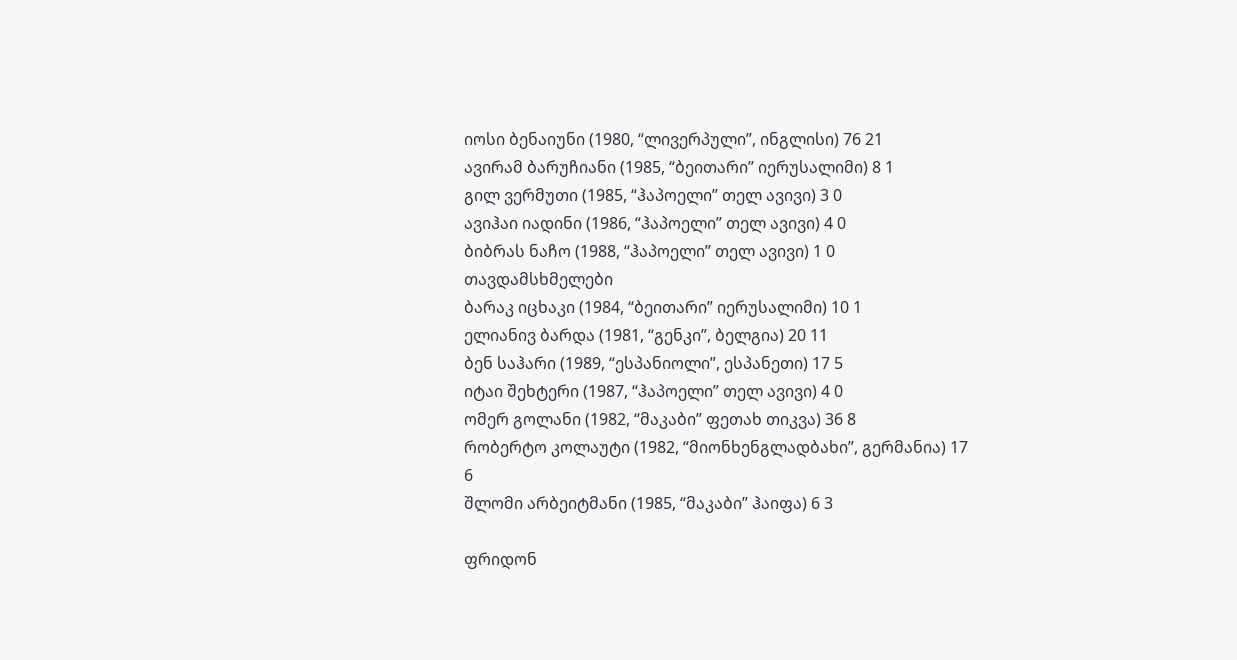იოსი ბენაიუნი (1980, “ლივერპული”, ინგლისი) 76 21
ავირამ ბარუჩიანი (1985, “ბეითარი” იერუსალიმი) 8 1
გილ ვერმუთი (1985, “ჰაპოელი” თელ ავივი) 3 0
ავიჰაი იადინი (1986, “ჰაპოელი” თელ ავივი) 4 0
ბიბრას ნაჩო (1988, “ჰაპოელი” თელ ავივი) 1 0
თავდამსხმელები
ბარაკ იცხაკი (1984, “ბეითარი” იერუსალიმი) 10 1
ელიანივ ბარდა (1981, “გენკი”, ბელგია) 20 11
ბენ საჰარი (1989, “ესპანიოლი”, ესპანეთი) 17 5
იტაი შეხტერი (1987, “ჰაპოელი” თელ ავივი) 4 0
ომერ გოლანი (1982, “მაკაბი” ფეთახ თიკვა) 36 8
რობერტო კოლაუტი (1982, “მიონხენგლადბახი”, გერმანია) 17 6
შლომი არბეიტმანი (1985, “მაკაბი” ჰაიფა) 6 3

ფრიდონ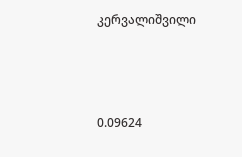კერვალიშვილი



0.09624